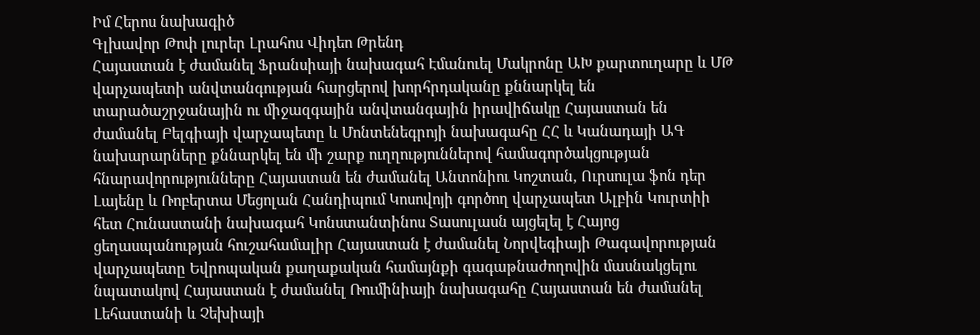Իմ Հերոս նախագիծ
Գլխավոր Թոփ լուրեր Լրահոս Վիդեո Թրենդ
Հայաստան է ժամանել Ֆրանսիայի նախագահ Էմանուել Մակրոնը ԱԽ քարտուղարը և ՄԹ վարչապետի անվտանգության հարցերով խորհրդականը քննարկել են տարածաշրջանային ու միջազգային անվտանգային իրավիճակը Հայաստան են ժամանել Բելգիայի վարչապետը և Մոնտենեգրոյի նախագահը ՀՀ և Կանադայի ԱԳ նախարարները քննարկել են մի շարք ուղղություններով համագործակցության հնարավորությունները Հայաստան են ժամանել Անտոնիու Կոշտան, Ուրսուլա ֆոն դեր Լայենը և Ռոբերտա Մեցոլան Հանդիպում Կոսովոյի գործող վարչապետ Ալբին Կուրտիի հետ Հունաստանի նախագահ Կոնստանտինոս Տասուլասն այցելել է Հայոց ցեղասպանության հուշահամալիր Հայաստան է ժամանել Նորվեգիայի Թագավորության վարչապետը Եվրոպական քաղաքական համայնքի գագաթնաժողովին մասնակցելու նպատակով Հայաստան է ժամանել Ռումինիայի նախագահը Հայաստան են ժամանել Լեհաստանի և Չեխիայի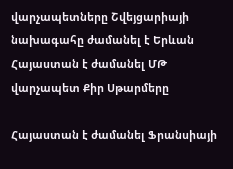վարչապետները Շվեյցարիայի նախագահը ժամանել է Երևան Հայաստան է ժամանել ՄԹ վարչապետ Քիր Սթարմերը

Հայաստան է ժամանել Ֆրանսիայի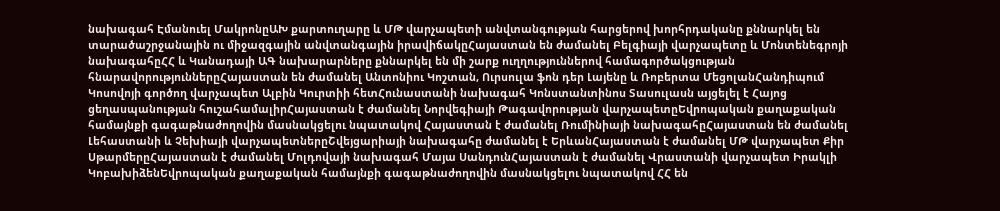նախագահ Էմանուել ՄակրոնըԱԽ քարտուղարը և ՄԹ վարչապետի անվտանգության հարցերով խորհրդականը քննարկել են տարածաշրջանային ու միջազգային անվտանգային իրավիճակըՀայաստան են ժամանել Բելգիայի վարչապետը և Մոնտենեգրոյի նախագահըՀՀ և Կանադայի ԱԳ նախարարները քննարկել են մի շարք ուղղություններով համագործակցության հնարավորություններըՀայաստան են ժամանել Անտոնիու Կոշտան, Ուրսուլա ֆոն դեր Լայենը և Ռոբերտա ՄեցոլանՀանդիպում Կոսովոյի գործող վարչապետ Ալբին Կուրտիի հետՀունաստանի նախագահ Կոնստանտինոս Տասուլասն այցելել է Հայոց ցեղասպանության հուշահամալիրՀայաստան է ժամանել Նորվեգիայի Թագավորության վարչապետըԵվրոպական քաղաքական համայնքի գագաթնաժողովին մասնակցելու նպատակով Հայաստան է ժամանել Ռումինիայի նախագահըՀայաստան են ժամանել Լեհաստանի և Չեխիայի վարչապետներըՇվեյցարիայի նախագահը ժամանել է ԵրևանՀայաստան է ժամանել ՄԹ վարչապետ Քիր ՍթարմերըՀայաստան է ժամանել Մոլդովայի նախագահ Մայա ՍանդունՀայաստան է ժամանել Վրաստանի վարչապետ Իրակլի ԿոբախիձենԵվրոպական քաղաքական համայնքի գագաթնաժողովին մասնակցելու նպատակով ՀՀ են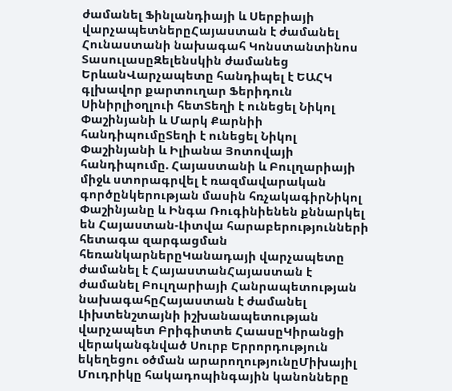ժամանել Ֆինլանդիայի և Սերբիայի վարչապետներըՀայաստան է ժամանել Հունաստանի նախագահ Կոնստանտինոս ՏասուլասըԶելենսկին ժամանեց ԵրևանՎարչապետը հանդիպել է ԵԱՀԿ գլխավոր քարտուղար Ֆերիդուն Սինիրլիօղլուի հետՏեղի է ունեցել Նիկոլ Փաշինյանի և Մարկ Քարնիի հանդիպումըՏեղի է ունեցել Նիկոլ Փաշինյանի և Իլիանա Յոտովայի հանդիպումը. Հայաստանի և Բուլղարիայի միջև ստորագրվել է ռազմավարական գործընկերության մասին հռչակագիրՆիկոլ Փաշինյանը և Ինգա Ռուգինիենեն քննարկել են Հայաստան-Լիտվա հարաբերությունների հետագա զարգացման հեռանկարներըԿանադայի վարչապետը ժամանել է ՀայաստանՀայաստան է ժամանել Բուլղարիայի Հանրապետության նախագահըՀայաստան է ժամանել Լիխտենշտայնի իշխանապետության վարչապետ Բրիգիտտե ՀաասըԿիրանցի վերականգնված Սուրբ Երրորդություն եկեղեցու օծման արարողությունըՄիխայիլ Մուդրիկը հակադոպինգային կանոնները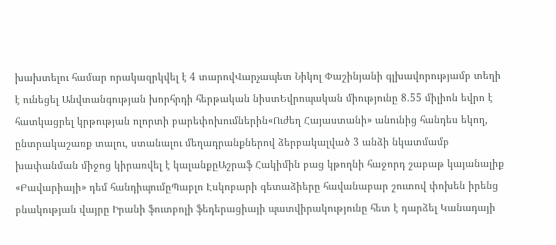խախտելու համար որակազրկվել է 4 տարովՎարչապետ Նիկոլ Փաշինյանի գլխավորությամբ տեղի է ունեցել Անվտանգության խորհրդի հերթական նիստԵվրոպական միությունը 8.55 միլիոն եվրո է հատկացրել կրթության ոլորտի բարեփոխումներին«Ուժեղ Հայաստանի» անունից հանդես եկող, ընտրակաշառք տալու, ստանալու մեղադրանքներով ձերբակալված 3 անձի նկատմամբ խափանման միջոց կիրառվել է կալանքըԱշրաֆ Հակիմին բաց կթողնի հաջորդ շաբաթ կայանալիք «Բավարիայի» դեմ հանդիպումըՊաբլո Էսկոբարի գետաձիերը հավանաբար շուտով փոխեն իրենց բնակության վայրը Իրանի ֆուտբոլի ֆեդերացիայի պատվիրակությունը հետ է դարձել Կանադայի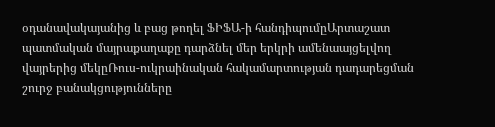օդանավակայանից և բաց թողել ՖԻՖԱ-ի հանդիպումըԱրտաշատ պատմական մայրաքաղաքը դարձնել մեր երկրի ամենաայցելվող վայրերից մեկըՌուս-ուկրաինական հակամարտության դադարեցման շուրջ բանակցությունները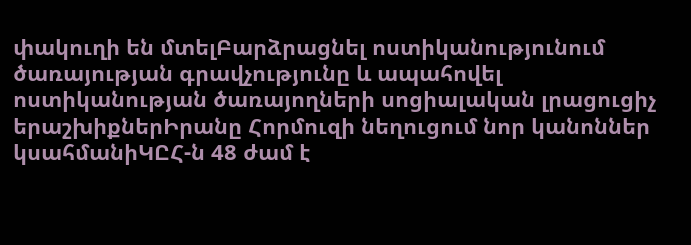փակուղի են մտելԲարձրացնել ոստիկանությունում ծառայության գրավչությունը և ապահովել ոստիկանության ծառայողների սոցիալական լրացուցիչ երաշխիքներԻրանը Հորմուզի նեղուցում նոր կանոններ կսահմանիԿԸՀ-ն 48 ժամ է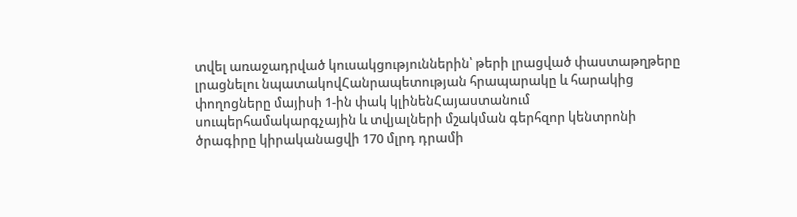տվել առաջադրված կուսակցություններին՝ թերի լրացված փաստաթղթերը լրացնելու նպատակովՀանրապետության հրապարակը և հարակից փողոցները մայիսի 1-ին փակ կլինենՀայաստանում սուպերհամակարգչային և տվյալների մշակման գերհզոր կենտրոնի ծրագիրը կիրականացվի 170 մլրդ դրամի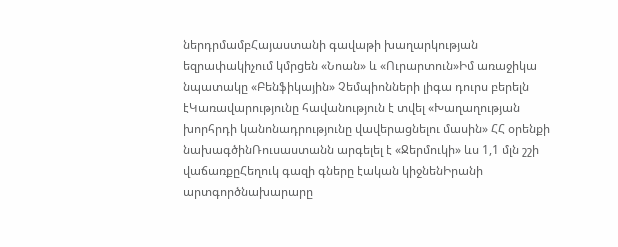ներդրմամբՀայաստանի գավաթի խաղարկության եզրափակիչում կմրցեն «Նոան» և «Ուրարտուն»Իմ առաջիկա նպատակը «Բենֆիկային» Չեմպիոնների լիգա դուրս բերելն էԿառավարությունը հավանություն է տվել «Խաղաղության խորհրդի կանոնադրությունը վավերացնելու մասին» ՀՀ օրենքի նախագծինՌուսաստանն արգելել է «Ջերմուկի» ևս 1,1 մլն շշի վաճառքըՀեղուկ գազի գները էական կիջնենԻրանի արտգործնախարարը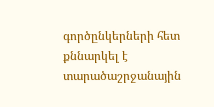գործընկերների հետ քննարկել է տարածաշրջանային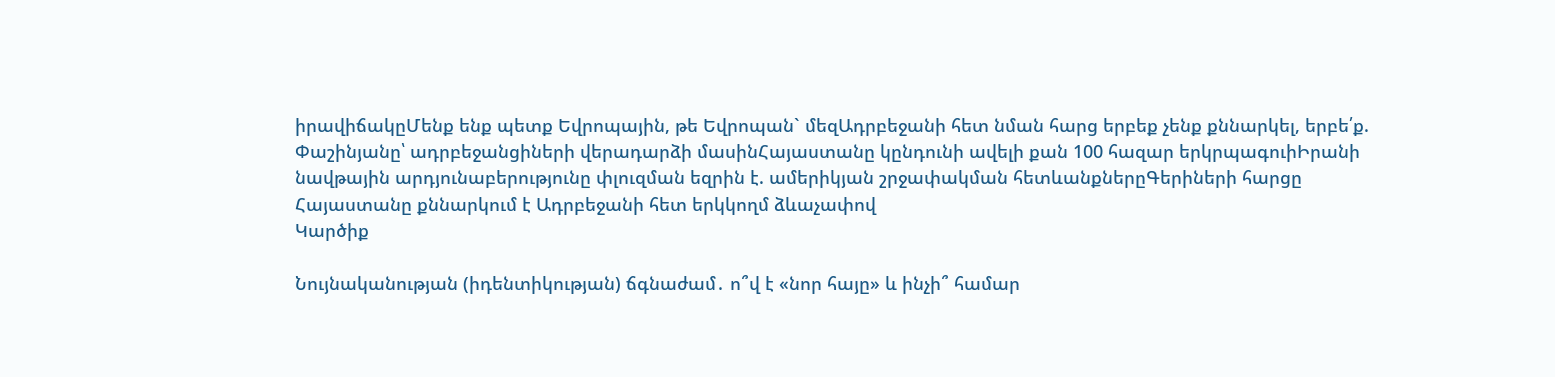իրավիճակըՄենք ենք պետք Եվրոպային, թե Եվրոպան` մեզԱդրբեջանի հետ նման հարց երբեք չենք քննարկել, երբե՛ք. Փաշինյանը՝ ադրբեջանցիների վերադարձի մասինՀայաստանը կընդունի ավելի քան 100 հազար երկրպագուիԻրանի նավթային արդյունաբերությունը փլուզման եզրին է. ամերիկյան շրջափակման հետևանքներըԳերիների հարցը Հայաստանը քննարկում է Ադրբեջանի հետ երկկողմ ձևաչափով
Կարծիք

Նույնականության (իդենտիկության) ճգնաժամ․ ո՞վ է «նոր հայը» և ինչի՞ համար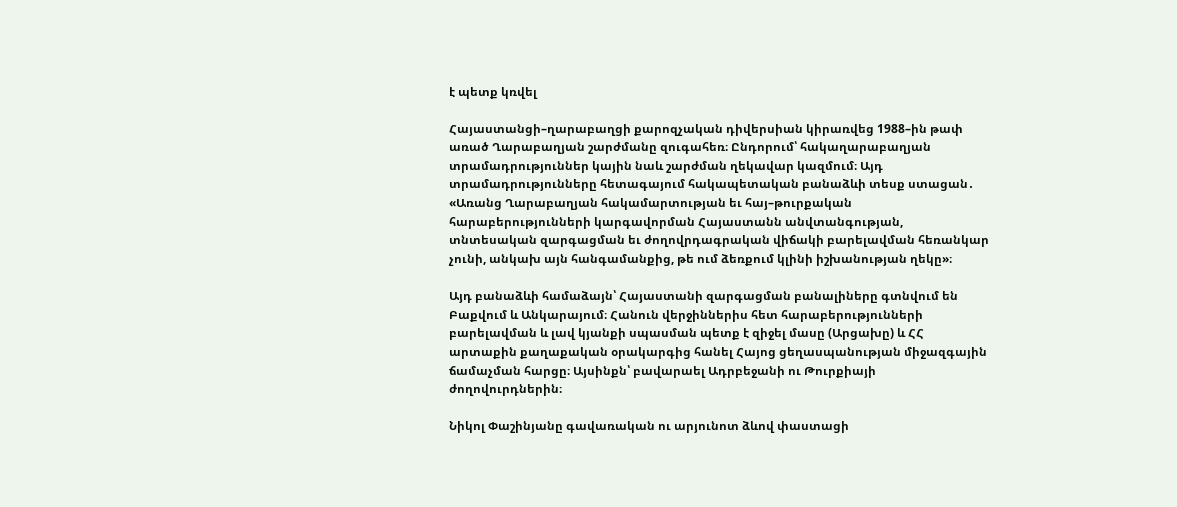է պետք կռվել

Հայաստանցի–ղարաբաղցի քարոզչական դիվերսիան կիրառվեց 1988–ին թափ առած Ղարաբաղյան շարժմանը զուգահեռ։ Ընդորում՝ հակաղարաբաղյան տրամադրություններ կային նաև շարժման ղեկավար կազմում։ Այդ տրամադրությունները հետագայում հակապետական բանաձևի տեսք ստացան․ «Առանց Ղարաբաղյան հակամարտության եւ հայ–թուրքական հարաբերությունների կարգավորման Հայաստանն անվտանգության, տնտեսական զարգացման եւ ժողովրդագրական վիճակի բարելավման հեռանկար չունի, անկախ այն հանգամանքից, թե ում ձեռքում կլինի իշխանության ղեկը»։

Այդ բանաձևի համաձայն՝ Հայաստանի զարգացման բանալիները գտնվում են Բաքվում և Անկարայում։ Հանուն վերջիններիս հետ հարաբերությունների բարելավման և լավ կյանքի սպասման պետք է զիջել մասը (Արցախը) և ՀՀ արտաքին քաղաքական օրակարգից հանել Հայոց ցեղասպանության միջազգային ճամաչման հարցը։ Այսինքն՝ բավարաել Ադրբեջանի ու Թուրքիայի ժողովուրդներին։

Նիկոլ Փաշինյանը գավառական ու արյունոտ ձևով փաստացի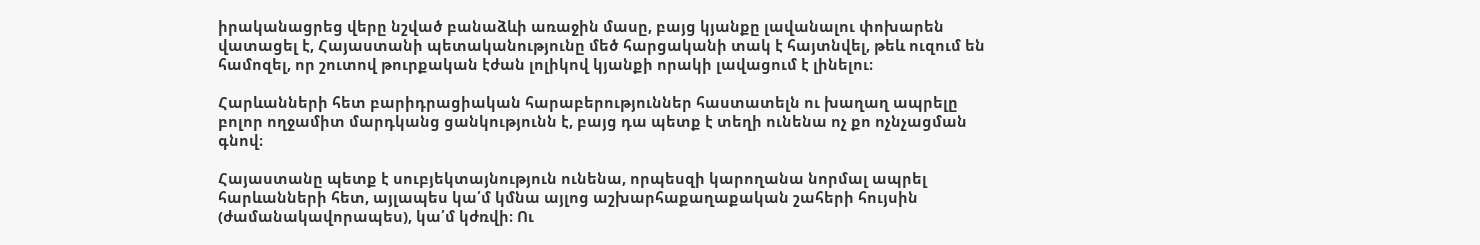իրականացրեց վերը նշված բանաձևի առաջին մասը, բայց կյանքը լավանալու փոխարեն վատացել է, Հայաստանի պետականությունը մեծ հարցականի տակ է հայտնվել, թեև ուզում են համոզել, որ շուտով թուրքական էժան լոլիկով կյանքի որակի լավացում է լինելու։

Հարևանների հետ բարիդրացիական հարաբերություններ հաստատելն ու խաղաղ ապրելը բոլոր ողջամիտ մարդկանց ցանկությունն է, բայց դա պետք է տեղի ունենա ոչ քո ոչնչացման գնով։

Հայաստանը պետք է սուբյեկտայնություն ունենա, որպեսզի կարողանա նորմալ ապրել հարևանների հետ, այլապես կա՛մ կմնա այլոց աշխարհաքաղաքական շահերի հույսին (ժամանակավորապես), կա՛մ կժռվի։ Ու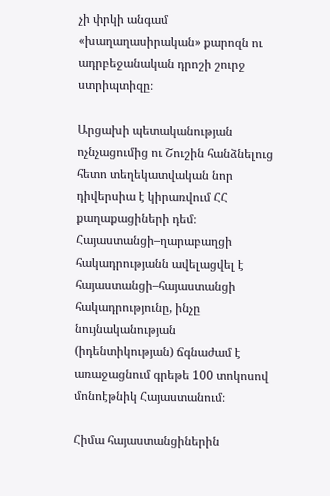չի փրկի անգամ «խաղաղասիրական» քարոզն ու ադրբեջանական դրոշի շուրջ ստրիպտիզը։

Արցախի պետականության ոչնչացումից ու Շուշին հանձնելուց հետո տեղեկատվական նոր դիվերսիա է կիրառվում ՀՀ քաղաքացիների դեմ։ Հայաստանցի–ղարաբաղցի հակադրությանն ավելացվել է հայաստանցի–հայաստանցի հակադրությունը, ինչը նույնականության (իդենտիկության) ճգնաժամ է առաջացնում գրեթե 100 տոկոսով մոնոէթնիկ Հայաստանում։

Հիմա հայաստանցիներին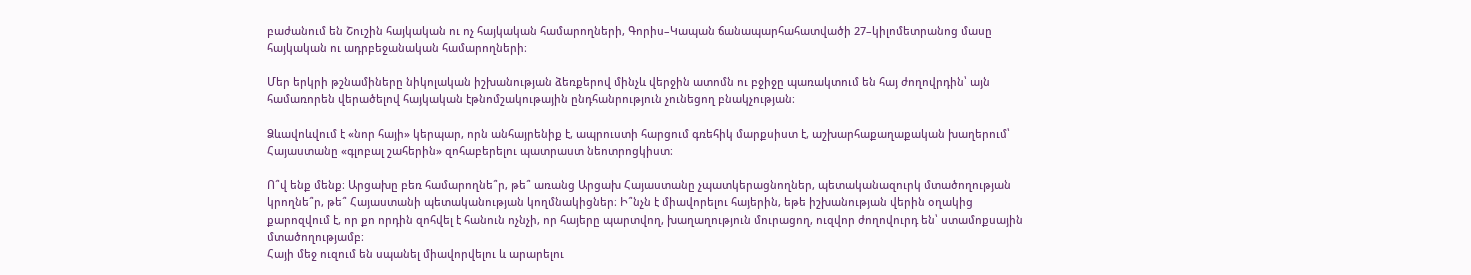բաժանում են Շուշին հայկական ու ոչ հայկական համարողների, Գորիս–Կապան ճանապարհահատվածի 27–կիլոմետրանոց մասը հայկական ու ադրբեջանական համարողների։

Մեր երկրի թշնամիները նիկոլական իշխանության ձեռքերով մինչև վերջին ատոմն ու բջիջը պառակտում են հայ ժողովրդին՝ այն համառորեն վերածելով հայկական էթնոմշակութային ընդհանրություն չունեցող բնակչության։

Ձևավոևվում է «նոր հայի» կերպար, որն անհայրենիք է, ապրուստի հարցում գռեհիկ մարքսիստ է, աշխարհաքաղաքական խաղերում՝ Հայաստանը «գլոբալ շահերին» զոհաբերելու պատրաստ նեոտրոցկիստ։

Ո՞վ ենք մենք։ Արցախը բեռ համարողնե՞ր, թե՞ առանց Արցախ Հայաստանը չպատկերացնողներ, պետականազուրկ մտածողության կրողնե՞ր, թե՞ Հայաստանի պետականության կողմնակիցներ։ Ի՞նչն է միավորելու հայերին, եթե իշխանության վերին օղակից քարոզվում է, որ քո որդին զոհվել է հանուն ոչնչի, որ հայերը պարտվող, խաղաղություն մուրացող, ուզվոր ժողովուրդ են՝ ստամոքսային մտածողությամբ։
Հայի մեջ ուզում են սպանել միավորվելու և արարելու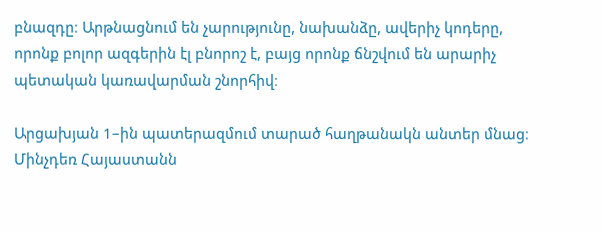բնազդը։ Արթնացնում են չարությունը, նախանձը, ավերիչ կոդերը, որոնք բոլոր ազգերին էլ բնորոշ է, բայց որոնք ճնշվում են արարիչ պետական կառավարման շնորհիվ։

Արցախյան 1–ին պատերազմում տարած հաղթանակն անտեր մնաց։ Մինչդեռ Հայաստանն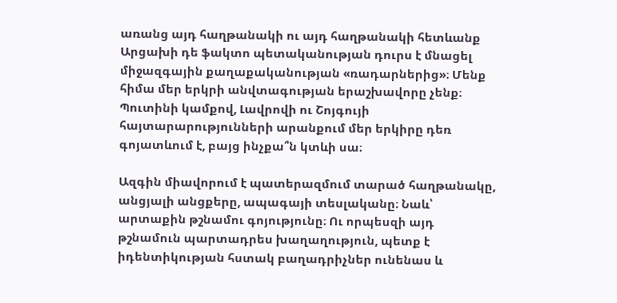առանց այդ հաղթանակի ու այդ հաղթանակի հետևանք Արցախի դե ֆակտո պետականության դուրս է մնացել միջազգային քաղաքականության «ռադարներից»։ Մենք հիմա մեր երկրի անվտագության երաշխավորը չենք։ Պուտինի կամքով, Լավրովի ու Շոյգույի հայտարարությունների արանքում մեր երկիրը դեռ գոյատևում է, բայց ինչքա՞ն կտևի սա։

Ազգին միավորում է պատերազմում տարած հաղթանակը, անցյալի անցքերը, ապագայի տեսլականը։ Նաև՝ արտաքին թշնամու գոյությունը։ Ու որպեսզի այդ թշնամուն պարտադրես խաղաղություն, պետք է իդենտիկության հստակ բաղադրիչներ ունենաս և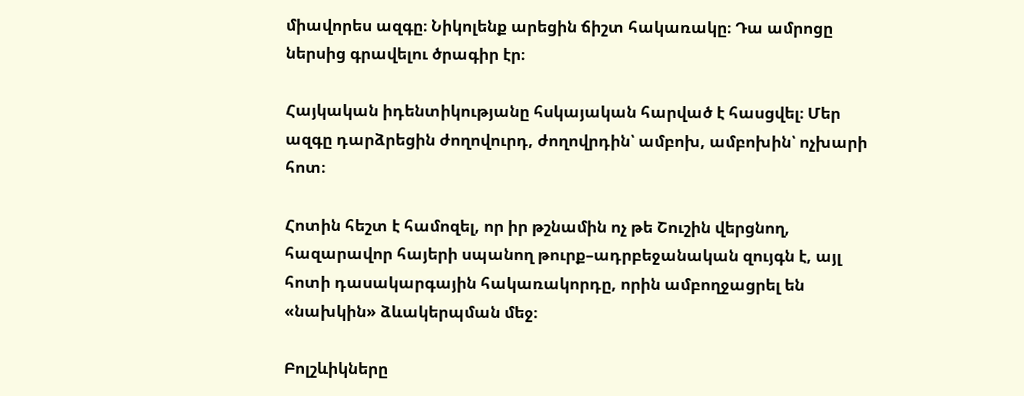միավորես ազգը։ Նիկոլենք արեցին ճիշտ հակառակը։ Դա ամրոցը ներսից գրավելու ծրագիր էր։

Հայկական իդենտիկությանը հսկայական հարված է հասցվել։ Մեր ազգը դարձրեցին ժողովուրդ, ժողովրդին՝ ամբոխ, ամբոխին՝ ոչխարի հոտ։

Հոտին հեշտ է համոզել, որ իր թշնամին ոչ թե Շուշին վերցնող, հազարավոր հայերի սպանող թուրք–ադրբեջանական զույգն է, այլ հոտի դասակարգային հակառակորդը, որին ամբողջացրել են «նախկին» ձևակերպման մեջ։

Բոլշևիկները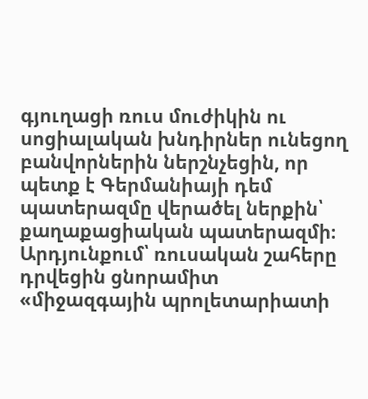գյուղացի ռուս մուժիկին ու սոցիալական խնդիրներ ունեցող բանվորներին ներշնչեցին, որ պետք է Գերմանիայի դեմ պատերազմը վերածել ներքին՝ քաղաքացիական պատերազմի։ Արդյունքում՝ ռուսական շահերը դրվեցին ցնորամիտ «միջազգային պրոլետարիատի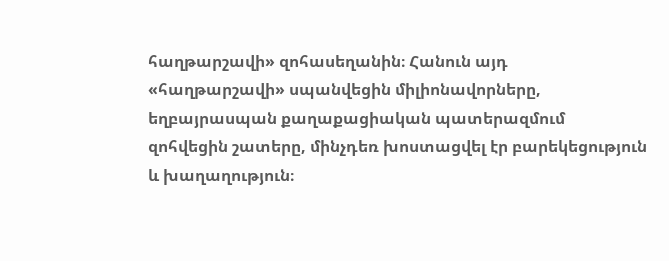հաղթարշավի» զոհասեղանին։ Հանուն այդ «հաղթարշավի» սպանվեցին միլիոնավորները, եղբայրասպան քաղաքացիական պատերազմում զոհվեցին շատերը, մինչդեռ խոստացվել էր բարեկեցություն և խաղաղություն։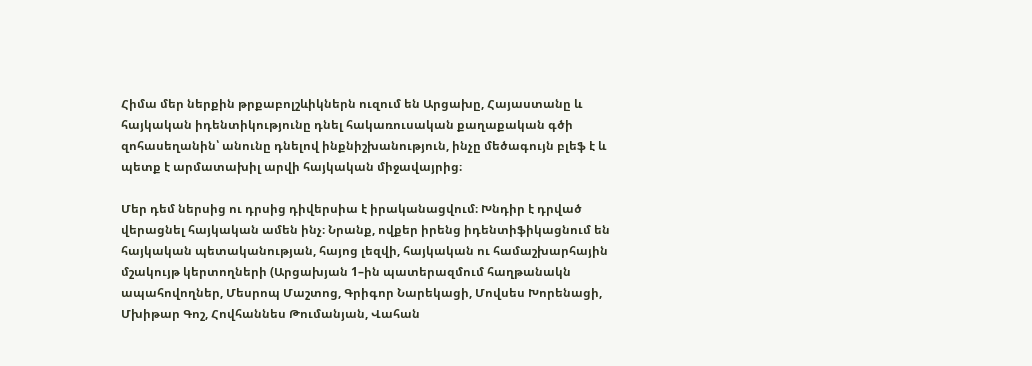Հիմա մեր ներքին թրքաբոլշևիկներն ուզում են Արցախը, Հայաստանը և հայկական իդենտիկությունը դնել հակառուսական քաղաքական գծի զոհասեղանին՝ անունը դնելով ինքնիշխանություն, ինչը մեծագույն բլեֆ է և պետք է արմատախիլ արվի հայկական միջավայրից։

Մեր դեմ ներսից ու դրսից դիվերսիա է իրականացվում։ Խնդիր է դրված վերացնել հայկական ամեն ինչ։ Նրանք, ովքեր իրենց իդենտիֆիկացնում են հայկական պետականության, հայոց լեզվի, հայկական ու համաշխարհային մշակույթ կերտողների (Արցախյան 1–ին պատերազմում հաղթանակն ապահովողներ, Մեսրոպ Մաշտոց, Գրիգոր Նարեկացի, Մովսես Խորենացի, Մխիթար Գոշ, Հովհաննես Թումանյան, Վահան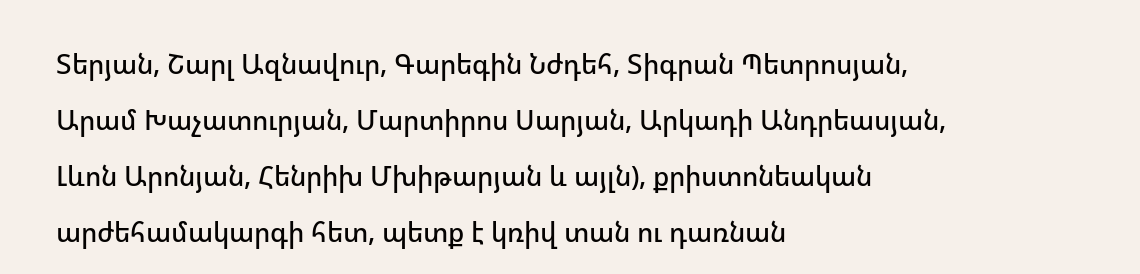Տերյան, Շարլ Ազնավուր, Գարեգին Նժդեհ, Տիգրան Պետրոսյան, Արամ Խաչատուրյան, Մարտիրոս Սարյան, Արկադի Անդրեասյան, Լևոն Արոնյան, Հենրիխ Մխիթարյան և այլն), քրիստոնեական արժեհամակարգի հետ, պետք է կռիվ տան ու դառնան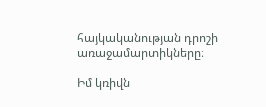հայկականության դրոշի առաջամարտիկները։

Իմ կռիվն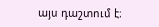այս դաշտում է։